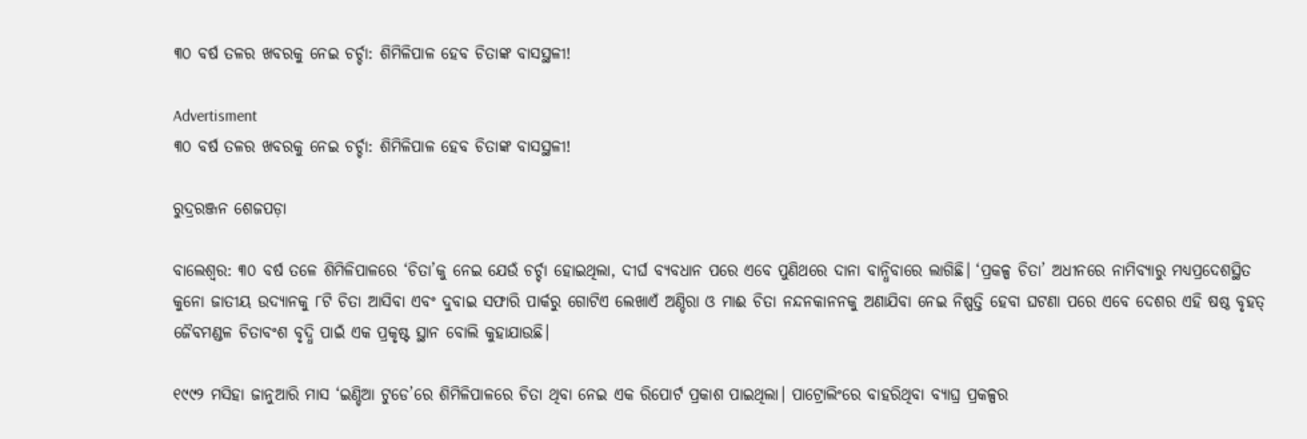୩୦ ବର୍ଷ ତଳର ଖବରକୁ ନେଇ ଚର୍ଚ୍ଚା: ଶିମିଳିପାଳ ହେବ ଚିତାଙ୍କ ବାସସ୍ଥଳୀ!

Advertisment
୩୦ ବର୍ଷ ତଳର ଖବରକୁ ନେଇ ଚର୍ଚ୍ଚା: ଶିମିଳିପାଳ ହେବ ଚିତାଙ୍କ ବାସସ୍ଥଳୀ!

ରୁଦ୍ରରଞ୍ଜନ ଶେଜପଡ଼ା

ବାଲେଶ୍ବର: ୩୦ ବର୍ଷ ତଳେ ଶିମିଳିପାଳରେ ‘ଚିତା’କୁ ନେଇ ଯେଉଁ ଚର୍ଚ୍ଚା ହୋଇଥିଲା, ଦୀର୍ଘ ବ୍ୟବଧାନ ପରେ ଏବେ ପୁଣିଥରେ ଦାନା ବାନ୍ଧିବାରେ ଲାଗିଛି। ‘ପ୍ରକଳ୍ପ ଚିତା’ ଅଧୀନରେ ନାମିବ୍ୟାରୁ ମଧ୍ୟପ୍ରଦେଶସ୍ଥିତ କୁନୋ ଜାତୀୟ ଉଦ୍ୟାନକୁ ୮ଟି ଚିତା ଆସିବା ଏବଂ ଦୁବାଇ ସଫାରି ପାର୍କରୁ ଗୋଟିଏ ଲେଖାଏଁ ଅଣ୍ଡିରା ଓ ମାଈ ଚିତା ନନ୍ଦନକାନନକୁ ଅଣାଯିବା ନେଇ ନିଷ୍ପତ୍ତି ହେବା ଘଟଣା ପରେ ଏବେ ଦେଶର ଏହି ଷଷ୍ଠ ବୃହତ୍‌ ଜୈବମଣ୍ଡଳ ଚିତାବଂଶ ବୃଦ୍ଧି ପାଇଁ ଏକ ପ୍ରକୃଷ୍ଟ ସ୍ଥାନ ବୋଲି କୁହାଯାଉଛି।

୧୯୯୨ ମସିହା ଜାନୁଆରି ମାସ ‘ଇଣ୍ଡିଆ ଟୁଡେ’ରେ ଶିମିଳିପାଳରେ ଚିତା ଥିବା ନେଇ ଏକ ରିପୋର୍ଟ ପ୍ରକାଶ ପାଇଥିଲା। ପାଟ୍ରୋଲିଂରେ ବାହରିଥିବା ବ୍ୟାଘ୍ର ପ୍ରକଳ୍ପର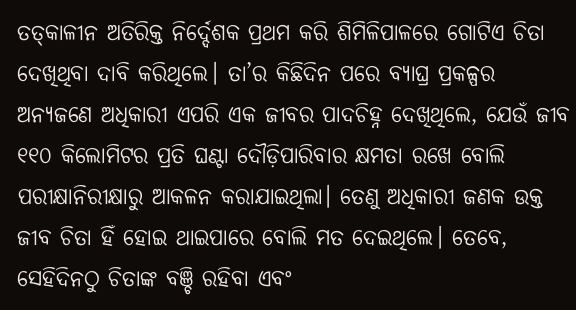ତତ୍‌କାଳୀନ ଅତିରିକ୍ତ ନିର୍ଦ୍ଦେଶକ ପ୍ରଥମ କରି ଶିମିଳିପାଳରେ ଗୋଟିଏ ଚିତା ଦେଖିଥିବା ଦାବି କରିଥିଲେ। ତା’ର କିଛିଦିନ ପରେ ବ୍ୟାଘ୍ର ପ୍ରକଳ୍ପର ଅନ୍ୟଜଣେ ଅଧିକାରୀ ଏପରି ଏକ ଜୀବର ପାଦଚିହ୍ନ ଦେଖିଥିଲେ, ଯେଉଁ ଜୀବ ୧୧୦ କିଲୋମିଟର ପ୍ରତି ଘଣ୍ଟା ଦୌଡ଼ିପାରିବାର କ୍ଷମତା ରଖେ ବୋଲି ପରୀକ୍ଷାନିରୀକ୍ଷାରୁ ଆକଳନ କରାଯାଇଥିଲା। ତେଣୁ ଅଧିକାରୀ ଜଣକ ଉକ୍ତ ଜୀବ ଚିତା ହିଁ ହୋଇ ଥାଇପାରେ ବୋଲି ମତ ଦେଇଥିଲେ। ତେବେ, ସେହିଦିନଠୁ ଚିତାଙ୍କ ବଞ୍ଚି ରହିବା ଏବଂ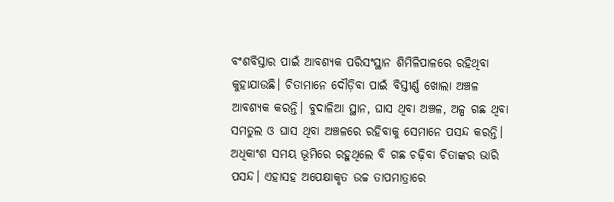ବଂଶବିସ୍ତାର ପାଇଁ ଆବଶ୍ୟକ ପରିସଂସ୍ଥାନ ଶିମିଳିପାଳରେ ରହିଥିବା କୁହାଯାଉଛି। ଚିତାମାନେ ଦୌଡ଼ିବା ପାଇଁ ବିସ୍ତୀର୍ଣ୍ଣ ଖୋଲା ଅଞ୍ଚଳ ଆବଶ୍ୟକ କରନ୍ତି। ବୁଦାଳିଆ ସ୍ଥାନ, ଘାସ ଥିବା ଅଞ୍ଚଳ, ଅଳ୍ପ ଗଛ ଥିବା ସମତୁଲ ଓ ଘାସ ଥିବା ଅଞ୍ଚଳରେ ରହିବାକୁ ସେମାନେ ପସନ୍ଦ କରନ୍ତି। ଅଧିକାଂଶ ସମୟ ଭୂମିରେ ରହୁଥିଲେ ବି ଗଛ ଚଢ଼ିବା ଚିତାଙ୍କର ଭାରି ପସନ୍ଦ। ଏହାସହ ଅପେକ୍ଷାକୃତ ଉଚ୍ଚ ତାପମାତ୍ରାରେ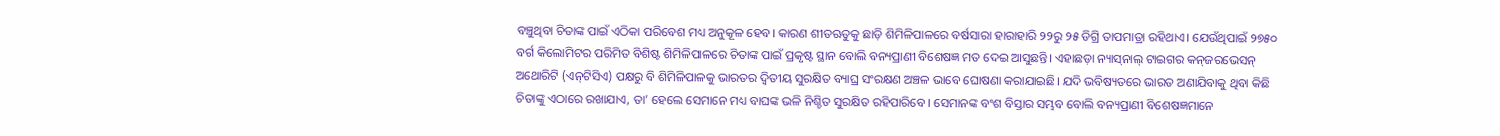ବଞ୍ଚୁଥିବା ଚିତାଙ୍କ ପାଇଁ ଏଠିକା ପରିବେଶ ମଧ୍ୟ ଅନୁକୂଳ ହେବ। କାରଣ ଶୀତଋତୁକୁ ଛାଡ଼ି ଶିମିଳିପାଳରେ ବର୍ଷସାରା ହାରାହାରି ୨୨ରୁ ୨୫ ଡିଗ୍ରି ତାପମାତ୍ରା ରହିଥାଏ। ଯେଉଁଥିପାଇଁ ୨୭୫୦ ବର୍ଗ କିଲୋମିଟର ପରିମିତ ବିଶିଷ୍ଟ ଶିମିଳିପାଳରେ ଚିତାଙ୍କ ପାଇଁ ପ୍ରକୃଷ୍ଟ ସ୍ଥାନ ବୋଲି ବନ୍ୟପ୍ରାଣୀ ବିଶେଷଜ୍ଞ ମତ ଦେଇ ଆସୁଛନ୍ତି। ଏହ‌ାଛଡ଼ା ନ୍ୟାସ୍‌ନାଲ୍‌ ଟାଇଗର କନ୍‌ଜରଭେସନ୍‌ ଅଥୋରିଟି (ଏନ୍‌ଟିସିଏ) ପକ୍ଷରୁ ବି ଶିମିଳିପାଳକୁ ଭାରତର ଦ୍ବିତୀୟ ସୁରକ୍ଷିତ ବ୍ୟାଘ୍ର ସଂରକ୍ଷଣ ଅଞ୍ଚଳ ଭାବେ ଘୋଷଣା କରାଯାଇଛି। ଯଦି ଭବିଷ୍ୟତରେ ଭାରତ ଅଣାଯିବାକୁ ଥିବା କିଛି ଚିତାଙ୍କୁ ଏଠାରେ ରଖାଯାଏ, ତା’ ହେଲେ ସେମାନେ ମଧ୍ୟ ବାଘଙ୍କ ଭଳି ନିଶ୍ଚିତ ସୁରକ୍ଷିତ ରହିପାରିବେ । ସେମାନଙ୍କ ବଂଶ ବିସ୍ତାର ସମ୍ଭବ ବୋଲି ବନ୍ୟପ୍ରାଣୀ ବି‌ଶେଷଜ୍ଞମାନେ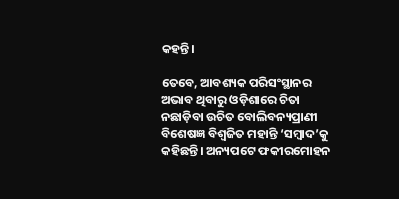କହନ୍ତି।

ତେବେ, ଆବଶ୍ୟକ ପରିସଂସ୍ଥାନର ଅଭାବ ଥିବାରୁ ଓଡ଼ିଶାରେ ଚିତା ନଛାଡ଼ିବା ଉଚିତ ବୋଲିବନ୍ୟପ୍ରାଣୀ ବି‌ଶେଷଜ୍ଞ ବିଶ୍ବଜିତ ମହାନ୍ତି ‘ସମ୍ବାଦ’କୁ କହିଛନ୍ତି। ଅନ୍ୟପଟେ ଫକୀରମୋହନ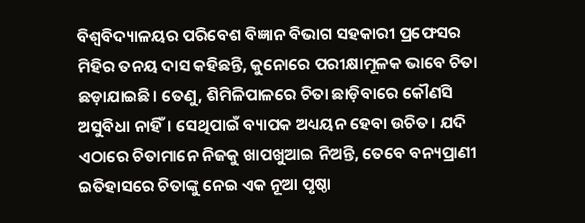ବିଶ୍ବବିଦ୍ୟାଳୟର ପରିବେଶ ବିଜ୍ଞାନ ବିଭାଗ ସହକାରୀ ପ୍ରଫେସର ମିହିର ତନୟ ଦାସ କହିଛନ୍ତି, କୁନୋରେ ପରୀକ୍ଷାମୂଳକ ଭାବେ ଚିତା ଛଡ଼ାଯାଇଛି। ତେଣୁ, ଶିମିଳିପାଳରେ ଚିତା ଛାଡ଼ିବାରେ କୌଣସି ଅସୁବିଧା ନାହିଁ। ସେଥିପାଇଁ ବ୍ୟାପକ ଅଧ୍ୟୟନ ହେବା ଉଚିତ। ଯଦି ଏଠାରେ ଚିତାମାନେ ନିଜକୁ ଖାପଖୁଆଇ ନିଅନ୍ତି, ତେବେ ବନ୍ୟପ୍ରାଣୀ ଇତିହାସରେ ଚିତାଙ୍କୁ ନେଇ ଏକ ନୂଆ ପୃଷ୍ଠା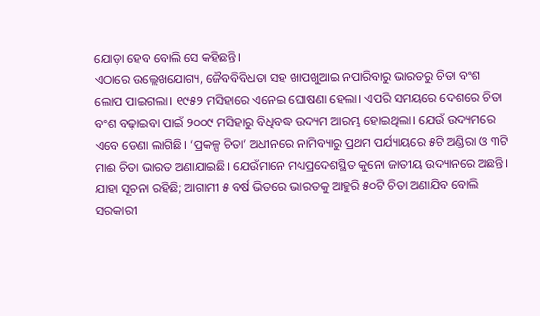ଯୋଡ଼ା ହେବ ବୋଲି ସେ କହିଛନ୍ତି।
ଏଠାରେ ଉଲ୍ଲେଖଯୋଗ୍ୟ, ଜୈବବିବିଧତା ସହ ଖାପଖୁଆଇ ନପାରିବାରୁ ଭାରତରୁ ଚିତା ବଂଶ ଲୋପ ପାଇଗଲା। ୧୯୫୨ ମସିହାରେ ଏନେଇ ଘୋଷଣା ହେଲା। ଏପରି ସମୟରେ ଦେଶରେ ଚିତା ବଂଶ ବଢ଼ାଇବା ପାଇଁ ୨୦୦୯ ମସିହାରୁ ବିଧିବଦ୍ଧ ଉଦ୍ୟମ ଆରମ୍ଭ ହୋଇଥିଲା। ଯେଉଁ ଉଦ୍ୟମରେ ଏବେ ଡେଣା ଲାଗିଛି। ‘ପ୍ରକଳ୍ପ ଚିତା’ ଅଧୀନରେ ନାମିବ୍ୟାରୁ ପ୍ରଥମ ପର୍ଯ୍ୟାୟରେ ୫ଟି ଅଣ୍ଡିରା ଓ ୩ଟି ମାଈ ଚିତା ଭାରତ ଅଣାଯାଇଛି। ଯେଉଁମାନେ ମଧ୍ୟପ୍ରଦେଶସ୍ଥିତ କୁନୋ ଜାତୀୟ ଉଦ୍ୟାନରେ ଅଛନ୍ତି। ଯାହା ସୂଚନା ରହିଛି; ଆଗାମୀ ୫ ବର୍ଷ ଭିତରେ ଭାରତକୁ ଆହୁରି ୫୦ଟି ଚିତା ଅଣାଯିବ ବୋଲି ସରକାରୀ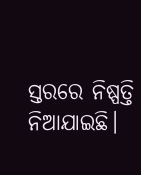ସ୍ତରରେ ନିଷ୍ପତ୍ତି ନିଆଯାଇଛି।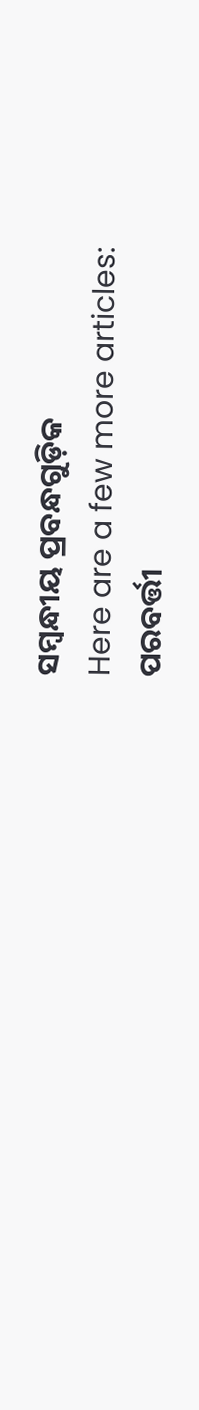ସମ୍ବନ୍ଧୀୟ ପ୍ରବନ୍ଧଗୁଡ଼ିକ
Here are a few more articles:
ପରବର୍ତ୍ତୀ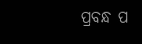ପ୍ରବନ୍ଧ ପ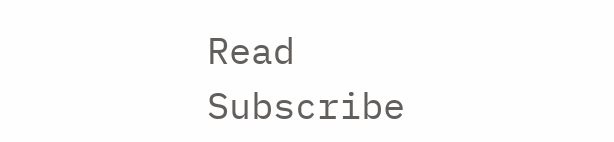Read
Subscribe